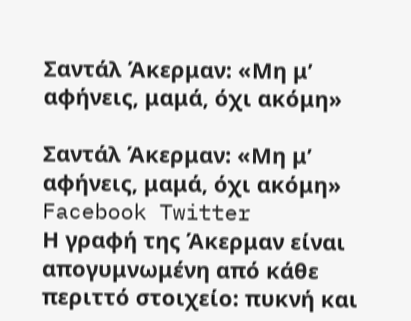Σαντάλ Άκερμαν: «Μη μ’ αφήνεις, μαμά, όχι ακόμη»

Σαντάλ Άκερμαν: «Μη μ’ αφήνεις, μαμά, όχι ακόμη» Facebook Twitter
Η γραφή της Άκερμαν είναι απογυμνωμένη από κάθε περιττό στοιχείο: πυκνή και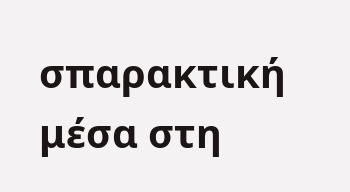σπαρακτική μέσα στη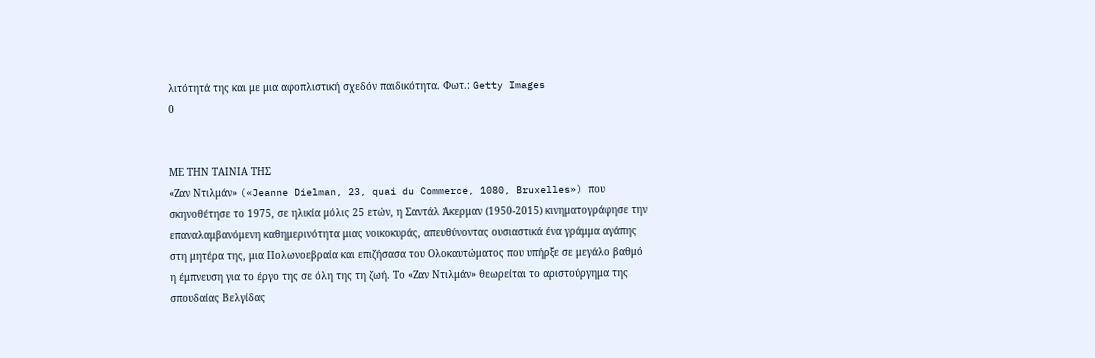λιτότητά της και με μια αφοπλιστική σχεδόν παιδικότητα. Φωτ.: Getty Images
0


ΜΕ ΤΗΝ ΤΑΙΝΙΑ ΤΗΣ
«Ζαν Ντιλμάν» («Jeanne Dielman, 23, quai du Commerce, 1080, Bruxelles») που σκηνοθέτησε το 1975, σε ηλικία μόλις 25 ετών, η Σαντάλ Άκερμαν (1950-2015) κινηματογράφησε την επαναλαμβανόμενη καθημερινότητα μιας νοικοκυράς, απευθύνοντας ουσιαστικά ένα γράμμα αγάπης στη μητέρα της, μια Πολωνοεβραία και επιζήσασα του Ολοκαυτώματος που υπήρξε σε μεγάλο βαθμό η έμπνευση για το έργο της σε όλη της τη ζωή. Το «Ζαν Ντιλμάν» θεωρείται το αριστούργημα της σπουδαίας Βελγίδας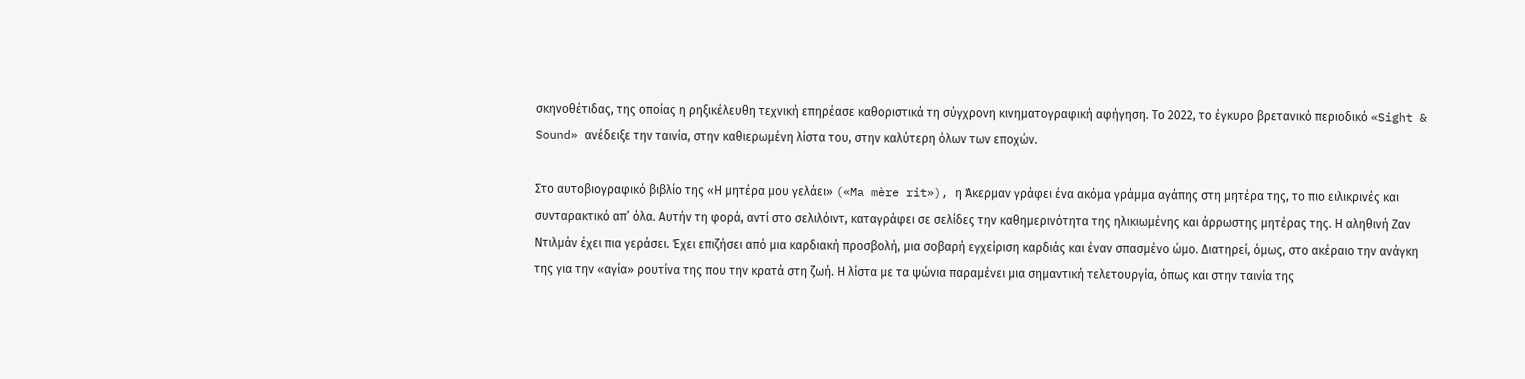σκηνοθέτιδας, της οποίας η ρηξικέλευθη τεχνική επηρέασε καθοριστικά τη σύγχρονη κινηματογραφική αφήγηση. Το 2022, το έγκυρο βρετανικό περιοδικό «Sight & Sound» ανέδειξε την ταινία, στην καθιερωμένη λίστα του, στην καλύτερη όλων των εποχών.

Στο αυτοβιογραφικό βιβλίο της «Η μητέρα μου γελάει» («Ma mère rit»), η Άκερμαν γράφει ένα ακόμα γράμμα αγάπης στη μητέρα της, το πιο ειλικρινές και συνταρακτικό απ’ όλα. Αυτήν τη φορά, αντί στο σελιλόιντ, καταγράφει σε σελίδες την καθημερινότητα της ηλικιωμένης και άρρωστης μητέρας της. Η αληθινή Ζαν Ντιλμάν έχει πια γεράσει. Έχει επιζήσει από μια καρδιακή προσβολή, μια σοβαρή εγχείριση καρδιάς και έναν σπασμένο ώμο. Διατηρεί, όμως, στο ακέραιο την ανάγκη της για την «αγία» ρουτίνα της που την κρατά στη ζωή. Η λίστα με τα ψώνια παραμένει μια σημαντική τελετουργία, όπως και στην ταινία της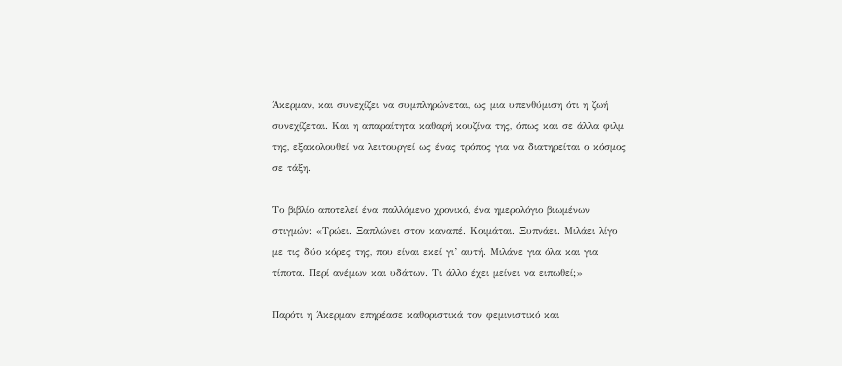Άκερμαν, και συνεχίζει να συμπληρώνεται, ως μια υπενθύμιση ότι η ζωή συνεχίζεται. Και η απαραίτητα καθαρή κουζίνα της, όπως και σε άλλα φιλμ της, εξακολουθεί να λειτουργεί ως ένας τρόπος για να διατηρείται ο κόσμος σε τάξη.

Το βιβλίο αποτελεί ένα παλλόμενο χρονικό, ένα ημερολόγιο βιωμένων στιγμών: «Τρώει. Ξαπλώνει στον καναπέ. Κοιμάται. Ξυπνάει. Μιλάει λίγο με τις δύο κόρες της, που είναι εκεί γι’ αυτή. Μιλάνε για όλα και για τίποτα. Περί ανέμων και υδάτων. Τι άλλο έχει μείνει να ειπωθεί;»

Παρότι η Άκερμαν επηρέασε καθοριστικά τον φεμινιστικό και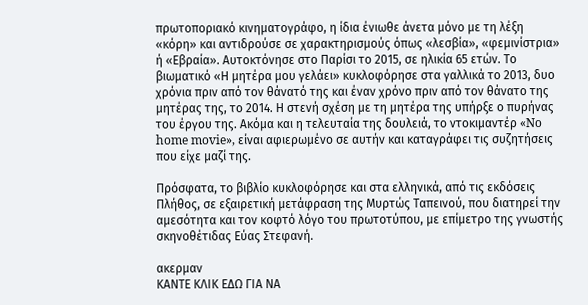πρωτοποριακό κινηματογράφο, η ίδια ένιωθε άνετα μόνο με τη λέξη «κόρη» και αντιδρούσε σε χαρακτηρισμούς όπως «λεσβία», «φεμινίστρια» ή «Εβραία». Αυτοκτόνησε στο Παρίσι το 2015, σε ηλικία 65 ετών. Το βιωματικό «Η μητέρα μου γελάει» κυκλοφόρησε στα γαλλικά το 2013, δυο χρόνια πριν από τον θάνατό της και έναν χρόνο πριν από τον θάνατο της μητέρας της, το 2014. Η στενή σχέση με τη μητέρα της υπήρξε ο πυρήνας του έργου της. Ακόμα και η τελευταία της δουλειά, το ντοκιμαντέρ «No home movie», είναι αφιερωμένο σε αυτήν και καταγράφει τις συζητήσεις που είχε μαζί της.

Πρόσφατα, το βιβλίο κυκλοφόρησε και στα ελληνικά, από τις εκδόσεις Πλήθος, σε εξαιρετική μετάφραση της Μυρτώς Ταπεινού, που διατηρεί την αμεσότητα και τον κοφτό λόγο του πρωτοτύπου, με επίμετρο της γνωστής σκηνοθέτιδας Εύας Στεφανή.

ακερμαν
ΚΑΝΤΕ ΚΛΙΚ ΕΔΩ ΓΙΑ ΝΑ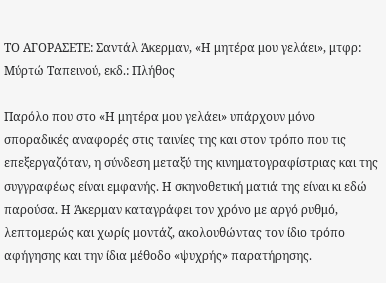ΤΟ ΑΓΟΡΑΣΕΤΕ: Σαντάλ Άκερμαν, «Η μητέρα μου γελάει», μτφρ: Μύρτώ Ταπεινού, εκδ.: Πλήθος

Παρόλο που στο «Η μητέρα μου γελάει» υπάρχουν μόνο σποραδικές αναφορές στις ταινίες της και στον τρόπο που τις επεξεργαζόταν, η σύνδεση μεταξύ της κινηματογραφίστριας και της συγγραφέως είναι εμφανής. Η σκηνοθετική ματιά της είναι κι εδώ παρούσα. Η Άκερμαν καταγράφει τον χρόνο με αργό ρυθμό, λεπτομερώς και χωρίς μοντάζ, ακολουθώντας τον ίδιο τρόπο αφήγησης και την ίδια μέθοδο «ψυχρής» παρατήρησης.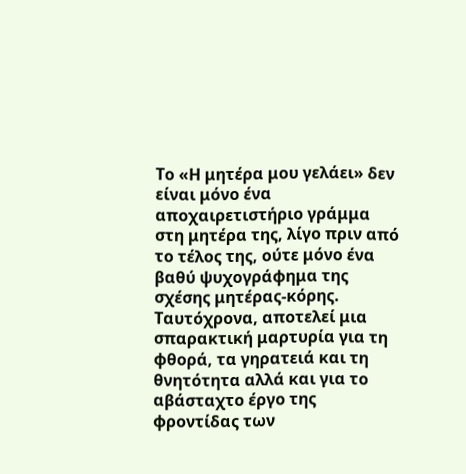Το «Η μητέρα μου γελάει» δεν είναι μόνο ένα αποχαιρετιστήριο γράμμα στη μητέρα της, λίγο πριν από το τέλος της, ούτε μόνο ένα βαθύ ψυχογράφημα της σχέσης μητέρας-κόρης. Ταυτόχρονα, αποτελεί μια σπαρακτική μαρτυρία για τη φθορά, τα γηρατειά και τη θνητότητα αλλά και για το αβάσταχτο έργο της φροντίδας των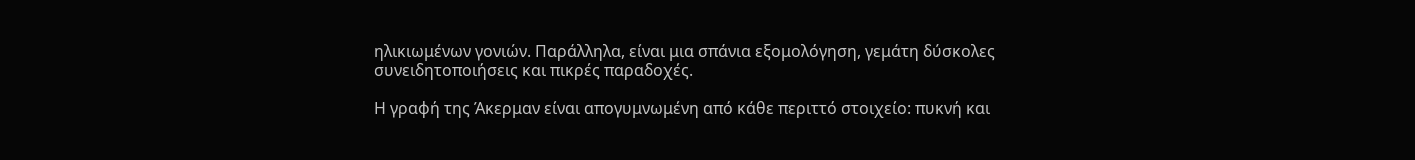ηλικιωμένων γονιών. Παράλληλα, είναι μια σπάνια εξομολόγηση, γεμάτη δύσκολες συνειδητοποιήσεις και πικρές παραδοχές.

Η γραφή της Άκερμαν είναι απογυμνωμένη από κάθε περιττό στοιχείο: πυκνή και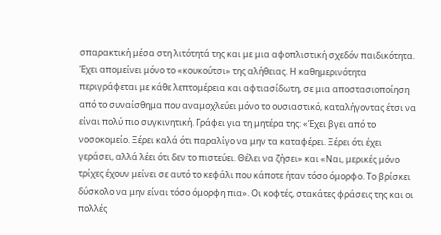σπαρακτική μέσα στη λιτότητά της και με μια αφοπλιστική σχεδόν παιδικότητα. Έχει απομείνει μόνο το «κουκούτσι» της αλήθειας. Η καθημερινότητα περιγράφεται με κάθε λεπτομέρεια και αφτιασίδωτη, σε μια αποστασιοποίηση από το συναίσθημα που αναμοχλεύει μόνο το ουσιαστικό, καταλήγοντας έτσι να είναι πολύ πιο συγκινητική. Γράφει για τη μητέρα της: «Έχει βγει από το νοσοκομείο. Ξέρει καλά ότι παραλίγο να μην τα καταφέρει. Ξέρει ότι έχει γεράσει, αλλά λέει ότι δεν το πιστεύει. Θέλει να ζήσει» και «Ναι, μερικές μόνο τρίχες έχουν μείνει σε αυτό το κεφάλι που κάποτε ήταν τόσο όμορφο. Το βρίσκει δύσκολο να μην είναι τόσο όμορφη πια». Οι κοφτές, στακάτες φράσεις της και οι πολλές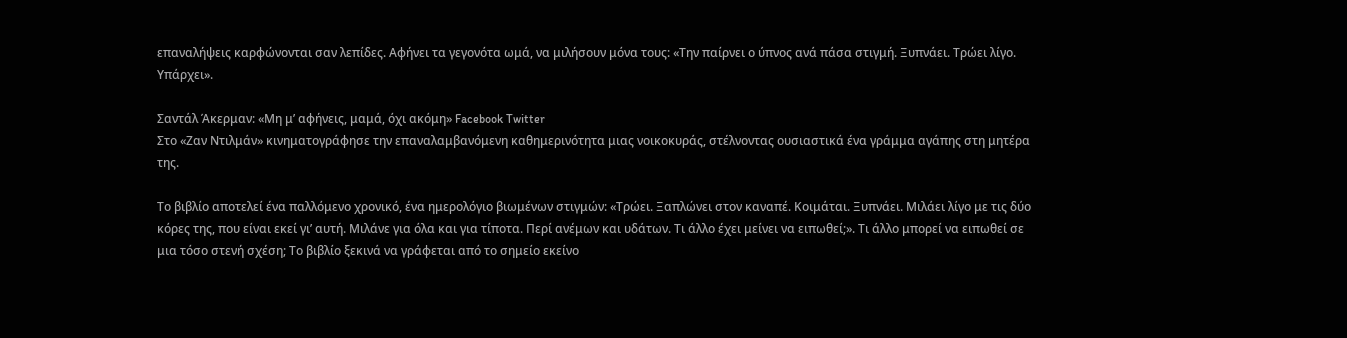επαναλήψεις καρφώνονται σαν λεπίδες. Αφήνει τα γεγονότα ωμά, να μιλήσουν μόνα τους: «Την παίρνει ο ύπνος ανά πάσα στιγμή. Ξυπνάει. Τρώει λίγο. Υπάρχει».

Σαντάλ Άκερμαν: «Μη μ’ αφήνεις, μαμά, όχι ακόμη» Facebook Twitter
Στο «Ζαν Ντιλμάν» κινηματογράφησε την επαναλαμβανόμενη καθημερινότητα μιας νοικοκυράς, στέλνοντας ουσιαστικά ένα γράμμα αγάπης στη μητέρα της.

Το βιβλίο αποτελεί ένα παλλόμενο χρονικό, ένα ημερολόγιο βιωμένων στιγμών: «Τρώει. Ξαπλώνει στον καναπέ. Κοιμάται. Ξυπνάει. Μιλάει λίγο με τις δύο κόρες της, που είναι εκεί γι’ αυτή. Μιλάνε για όλα και για τίποτα. Περί ανέμων και υδάτων. Τι άλλο έχει μείνει να ειπωθεί;». Τι άλλο μπορεί να ειπωθεί σε μια τόσο στενή σχέση; Το βιβλίο ξεκινά να γράφεται από το σημείο εκείνο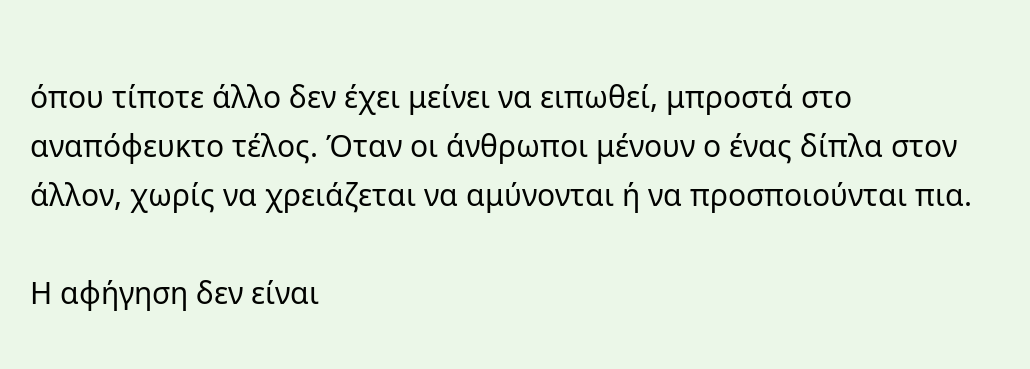όπου τίποτε άλλο δεν έχει μείνει να ειπωθεί, μπροστά στο αναπόφευκτο τέλος. Όταν οι άνθρωποι μένουν ο ένας δίπλα στον άλλον, χωρίς να χρειάζεται να αμύνονται ή να προσποιούνται πια.

Η αφήγηση δεν είναι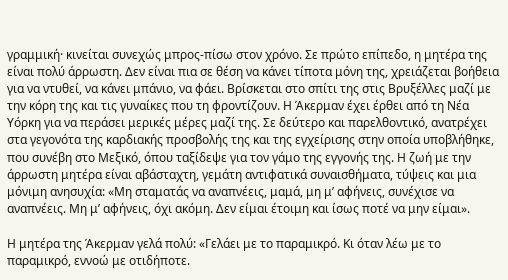γραμμική· κινείται συνεχώς μπρος-πίσω στον χρόνο. Σε πρώτο επίπεδο, η μητέρα της είναι πολύ άρρωστη. Δεν είναι πια σε θέση να κάνει τίποτα μόνη της, χρειάζεται βοήθεια για να ντυθεί, να κάνει μπάνιο, να φάει. Βρίσκεται στο σπίτι της στις Βρυξέλλες μαζί με την κόρη της και τις γυναίκες που τη φροντίζουν. Η Άκερμαν έχει έρθει από τη Νέα Υόρκη για να περάσει μερικές μέρες μαζί της. Σε δεύτερο και παρελθοντικό, ανατρέχει στα γεγονότα της καρδιακής προσβολής της και της εγχείρισης στην οποία υποβλήθηκε, που συνέβη στο Μεξικό, όπου ταξίδεψε για τον γάμο της εγγονής της. Η ζωή με την άρρωστη μητέρα είναι αβάσταχτη, γεμάτη αντιφατικά συναισθήματα, τύψεις και μια μόνιμη ανησυχία: «Μη σταματάς να αναπνέεις, μαμά, μη μ’ αφήνεις, συνέχισε να αναπνέεις. Μη μ’ αφήνεις, όχι ακόμη. Δεν είμαι έτοιμη και ίσως ποτέ να μην είμαι».

Η μητέρα της Άκερμαν γελά πολύ: «Γελάει με το παραμικρό. Κι όταν λέω με το παραμικρό, εννοώ με οτιδήποτε.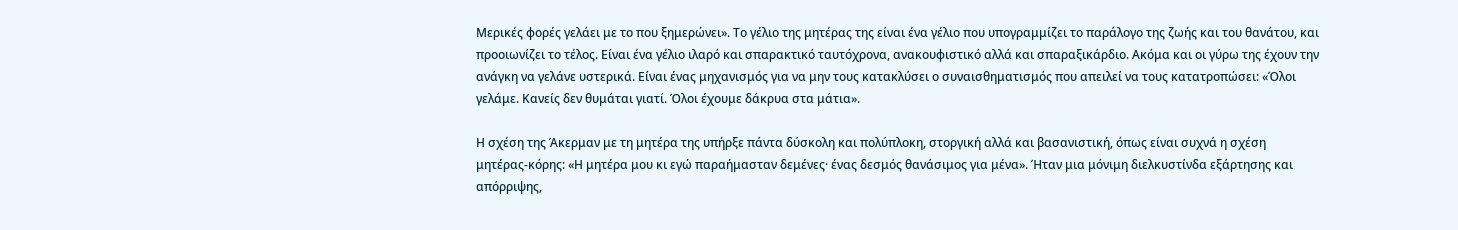Μερικές φορές γελάει με το που ξημερώνει». Το γέλιο της μητέρας της είναι ένα γέλιο που υπογραμμίζει το παράλογο της ζωής και του θανάτου, και προοιωνίζει το τέλος. Είναι ένα γέλιο ιλαρό και σπαρακτικό ταυτόχρονα, ανακουφιστικό αλλά και σπαραξικάρδιο. Ακόμα και οι γύρω της έχουν την ανάγκη να γελάνε υστερικά. Είναι ένας μηχανισμός για να μην τους κατακλύσει ο συναισθηματισμός που απειλεί να τους κατατροπώσει: «Όλοι γελάμε. Κανείς δεν θυμάται γιατί. Όλοι έχουμε δάκρυα στα μάτια».

Η σχέση της Άκερμαν με τη μητέρα της υπήρξε πάντα δύσκολη και πολύπλοκη, στοργική αλλά και βασανιστική, όπως είναι συχνά η σχέση μητέρας-κόρης: «Η μητέρα μου κι εγώ παραήμασταν δεμένες· ένας δεσμός θανάσιμος για μένα». Ήταν μια μόνιμη διελκυστίνδα εξάρτησης και απόρριψης,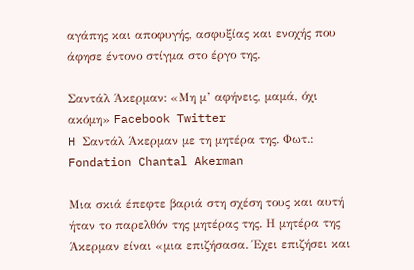αγάπης και αποφυγής, ασφυξίας και ενοχής που άφησε έντονο στίγμα στο έργο της.

Σαντάλ Άκερμαν: «Μη μ’ αφήνεις, μαμά, όχι ακόμη» Facebook Twitter
H Σαντάλ Άκερμαν με τη μητέρα της. Φωτ.: Fondation Chantal Akerman

Μια σκιά έπεφτε βαριά στη σχέση τους και αυτή ήταν το παρελθόν της μητέρας της. Η μητέρα της Άκερμαν είναι «μια επιζήσασα. Έχει επιζήσει και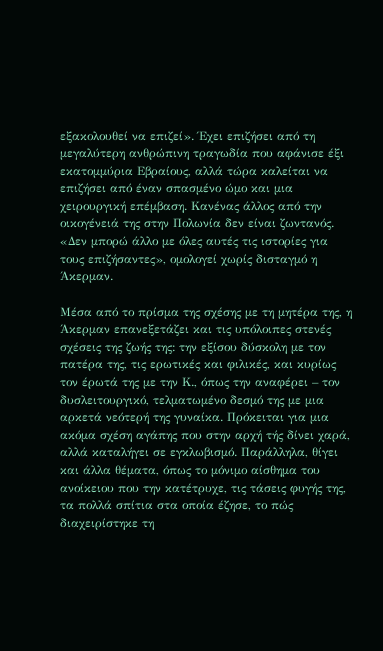εξακολουθεί να επιζεί». Έχει επιζήσει από τη μεγαλύτερη ανθρώπινη τραγωδία που αφάνισε έξι εκατομμύρια Εβραίους, αλλά τώρα καλείται να επιζήσει από έναν σπασμένο ώμο και μια χειρουργική επέμβαση. Κανένας άλλος από την οικογένειά της στην Πολωνία δεν είναι ζωντανός. «Δεν μπορώ άλλο με όλες αυτές τις ιστορίες για τους επιζήσαντες», ομολογεί χωρίς δισταγμό η Άκερμαν.

Μέσα από το πρίσμα της σχέσης με τη μητέρα της, η Άκερμαν επανεξετάζει και τις υπόλοιπες στενές σχέσεις της ζωής της: την εξίσου δύσκολη με τον πατέρα της, τις ερωτικές και φιλικές, και κυρίως τον έρωτά της με την Κ., όπως την αναφέρει – τον δυσλειτουργικό, τελματωμένο δεσμό της με μια αρκετά νεότερή της γυναίκα. Πρόκειται για μια ακόμα σχέση αγάπης που στην αρχή τής δίνει χαρά, αλλά καταλήγει σε εγκλωβισμό. Παράλληλα, θίγει και άλλα θέματα, όπως το μόνιμο αίσθημα του ανοίκειου που την κατέτρυχε, τις τάσεις φυγής της, τα πολλά σπίτια στα οποία έζησε, το πώς διαχειρίστηκε τη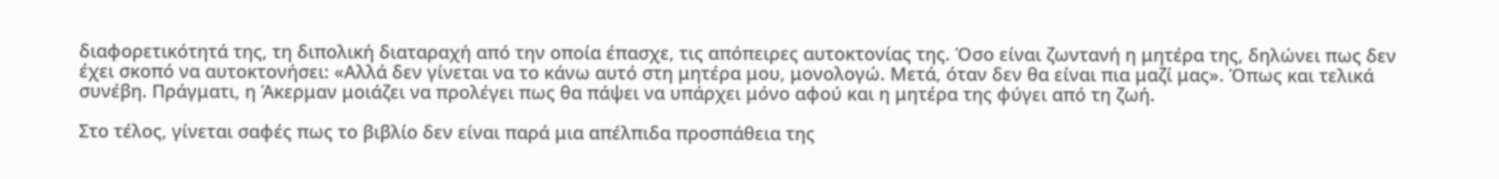διαφορετικότητά της, τη διπολική διαταραχή από την οποία έπασχε, τις απόπειρες αυτοκτονίας της. Όσο είναι ζωντανή η μητέρα της, δηλώνει πως δεν έχει σκοπό να αυτοκτονήσει: «Αλλά δεν γίνεται να το κάνω αυτό στη μητέρα μου, μονολογώ. Μετά, όταν δεν θα είναι πια μαζί μας». Όπως και τελικά συνέβη. Πράγματι, η Άκερμαν μοιάζει να προλέγει πως θα πάψει να υπάρχει μόνο αφού και η μητέρα της φύγει από τη ζωή.

Στο τέλος, γίνεται σαφές πως το βιβλίο δεν είναι παρά μια απέλπιδα προσπάθεια της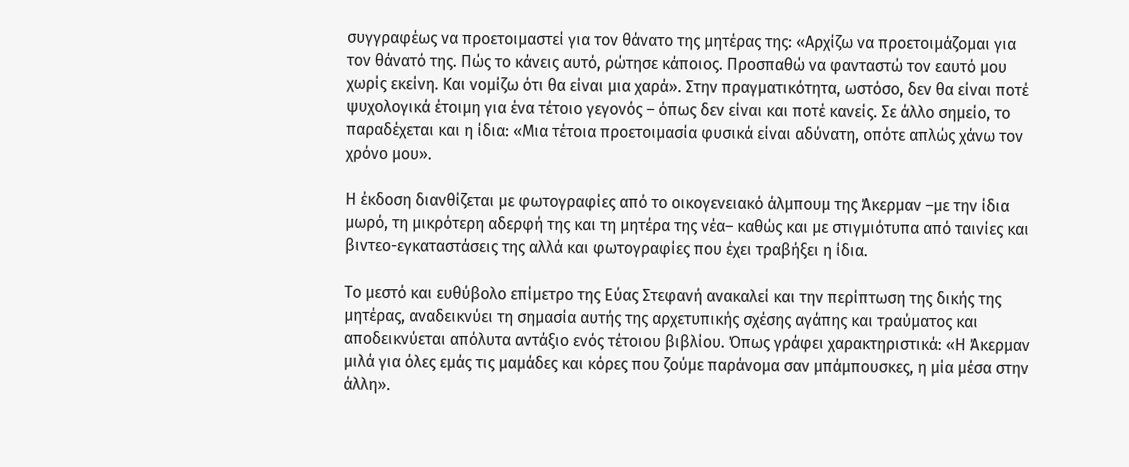συγγραφέως να προετοιμαστεί για τον θάνατο της μητέρας της: «Αρχίζω να προετοιμάζομαι για τον θάνατό της. Πώς το κάνεις αυτό, ρώτησε κάποιος. Προσπαθώ να φανταστώ τον εαυτό μου χωρίς εκείνη. Και νομίζω ότι θα είναι μια χαρά». Στην πραγματικότητα, ωστόσο, δεν θα είναι ποτέ ψυχολογικά έτοιμη για ένα τέτοιο γεγονός – όπως δεν είναι και ποτέ κανείς. Σε άλλο σημείο, το παραδέχεται και η ίδια: «Μια τέτοια προετοιμασία φυσικά είναι αδύνατη, οπότε απλώς χάνω τον χρόνο μου».

Η έκδοση διανθίζεται με φωτογραφίες από το οικογενειακό άλμπουμ της Άκερμαν –με την ίδια μωρό, τη μικρότερη αδερφή της και τη μητέρα της νέα– καθώς και με στιγμιότυπα από ταινίες και βιντεο-εγκαταστάσεις της αλλά και φωτογραφίες που έχει τραβήξει η ίδια.

Το μεστό και ευθύβολο επίμετρο της Εύας Στεφανή ανακαλεί και την περίπτωση της δικής της μητέρας, αναδεικνύει τη σημασία αυτής της αρχετυπικής σχέσης αγάπης και τραύματος και αποδεικνύεται απόλυτα αντάξιο ενός τέτοιου βιβλίου. Όπως γράφει χαρακτηριστικά: «Η Άκερμαν μιλά για όλες εμάς τις μαμάδες και κόρες που ζούμε παράνομα σαν μπάμπουσκες, η μία μέσα στην άλλη».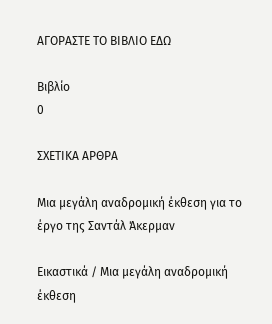ΑΓΟΡΑΣΤΕ ΤΟ ΒΙΒΛΙΟ ΕΔΩ

Βιβλίο
0

ΣΧΕΤΙΚΑ ΑΡΘΡΑ

Μια μεγάλη αναδρομική έκθεση για το έργο της Σαντάλ Άκερμαν

Εικαστικά / Μια μεγάλη αναδρομική έκθεση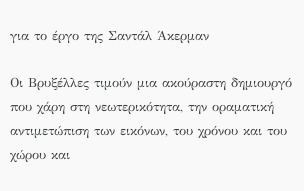για το έργο της Σαντάλ Άκερμαν

Οι Βρυξέλλες τιμούν μια ακούραστη δημιουργό που χάρη στη νεωτερικότητα, την οραματική αντιμετώπιση των εικόνων, του χρόνου και του χώρου και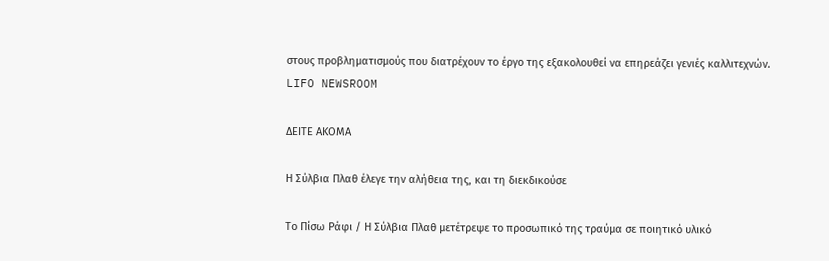στους προβληματισμούς που διατρέχουν το έργο της εξακολουθεί να επηρεάζει γενιές καλλιτεχνών.
LIFO NEWSROOM

ΔΕΙΤΕ ΑΚΟΜΑ

Η Σύλβια Πλαθ έλεγε την αλήθεια της, και τη διεκδικούσε

Το Πίσω Ράφι / Η Σύλβια Πλαθ μετέτρεψε το προσωπικό της τραύμα σε ποιητικό υλικό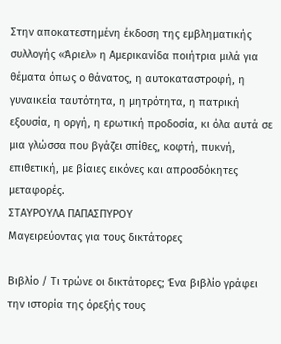Στην αποκατεστημένη έκδοση της εμβληματικής συλλογής «Άριελ» η Αμερικανίδα ποιήτρια μιλά για θέματα όπως ο θάνατος, η αυτοκαταστροφή, η γυναικεία ταυτότητα, η μητρότητα, η πατρική εξουσία, η οργή, η ερωτική προδοσία, κι όλα αυτά σε μια γλώσσα που βγάζει σπίθες, κοφτή, πυκνή, επιθετική, με βίαιες εικόνες και απροσδόκητες μεταφορές.
ΣΤΑΥΡΟΥΛΑ ΠΑΠΑΣΠΥΡΟΥ
Μαγειρεύοντας για τους δικτάτορες

Βιβλίο / Τι τρώνε οι δικτάτορες; Ένα βιβλίο γράφει την ιστορία της όρεξής τους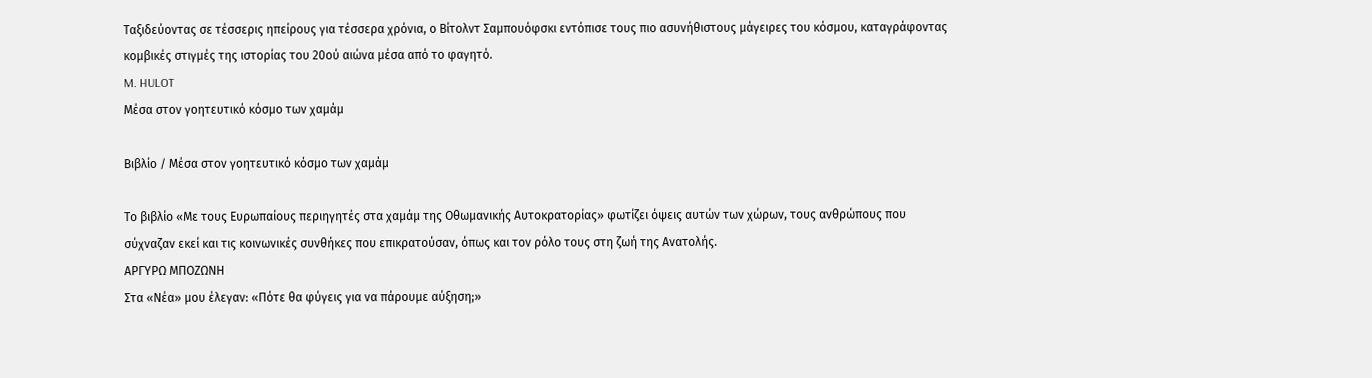Ταξιδεύοντας σε τέσσερις ηπείρους για τέσσερα χρόνια, ο Βίτολντ Σαμπουόφσκι εντόπισε τους πιο ασυνήθιστους μάγειρες του κόσμου, καταγράφοντας κομβικές στιγμές της ιστορίας του 20ού αιώνα μέσα από το φαγητό.
M. HULOT
Μέσα στον γοητευτικό κόσμο των χαμάμ

Βιβλίο / Μέσα στον γοητευτικό κόσμο των χαμάμ

Το βιβλίο «Με τους Ευρωπαίους περιηγητές στα χαμάμ της Οθωμανικής Αυτοκρατορίας» φωτίζει όψεις αυτών των χώρων, τους ανθρώπους που σύχναζαν εκεί και τις κοινωνικές συνθήκες που επικρατούσαν, όπως και τον ρόλο τους στη ζωή της Ανατολής.
ΑΡΓΥΡΩ ΜΠΟΖΩΝΗ
Στα «Νέα» μου έλεγαν: «Πότε θα φύγεις για να πάρουμε αύξηση;»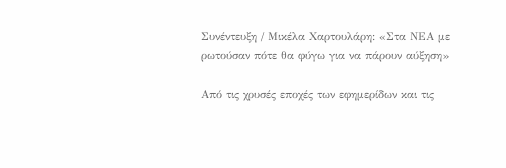Συνέντευξη / Μικέλα Χαρτουλάρη: «Στα ΝEA με ρωτούσαν πότε θα φύγω για να πάρουν αύξηση»

Από τις χρυσές εποχές των εφημερίδων και τις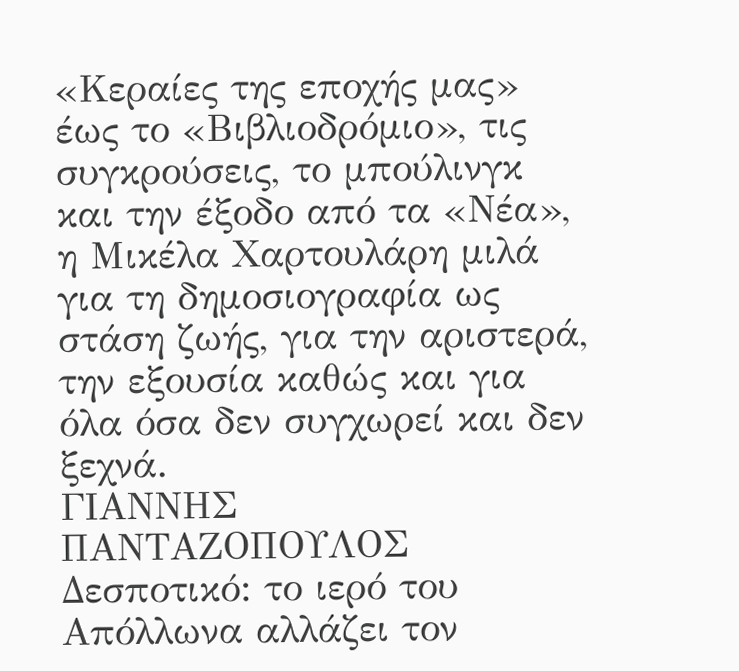«Κεραίες της εποχής μας» έως το «Βιβλιοδρόμιο», τις συγκρούσεις, το μπούλινγκ και την έξοδο από τα «Νέα», η Μικέλα Χαρτουλάρη μιλά για τη δημοσιογραφία ως στάση ζωής, για την αριστερά, την εξουσία καθώς και για όλα όσα δεν συγχωρεί και δεν ξεχνά.
ΓΙΑΝΝΗΣ ΠΑΝΤΑΖΟΠΟΥΛΟΣ
Δεσποτικό: το ιερό του Απόλλωνα αλλάζει τον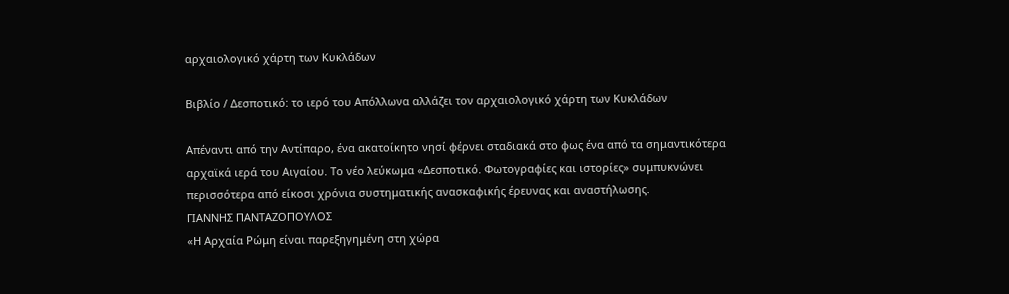αρχαιολογικό χάρτη των Κυκλάδων

Βιβλίο / Δεσποτικό: το ιερό του Απόλλωνα αλλάζει τον αρχαιολογικό χάρτη των Κυκλάδων

Απέναντι από την Αντίπαρο, ένα ακατοίκητο νησί φέρνει σταδιακά στο φως ένα από τα σημαντικότερα αρχαϊκά ιερά του Αιγαίου. Το νέο λεύκωμα «Δεσποτικό. Φωτογραφίες και ιστορίες» συμπυκνώνει περισσότερα από είκοσι χρόνια συστηματικής ανασκαφικής έρευνας και αναστήλωσης.
ΓΙΑΝΝΗΣ ΠΑΝΤΑΖΟΠΟΥΛΟΣ
«Η Αρχαία Ρώμη είναι παρεξηγημένη στη χώρα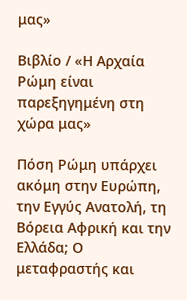μας»

Βιβλίο / «Η Αρχαία Ρώμη είναι παρεξηγημένη στη χώρα μας»

Πόση Ρώμη υπάρχει ακόμη στην Ευρώπη, την Εγγύς Ανατολή, τη Βόρεια Αφρική και την Ελλάδα; Ο μεταφραστής και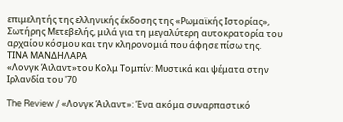επιμελητής της ελληνικής έκδοσης της «Ρωμαϊκής Ιστορίας», Σωτήρης Μετεβελής, μιλά για τη μεγαλύτερη αυτοκρατορία του αρχαίου κόσμου και την κληρονομιά που άφησε πίσω της.
ΤΙΝΑ ΜΑΝΔΗΛΑΡΑ
«Λονγκ Άιλαντ»του Κολμ Τομπίν: Μυστικά και ψέματα στην Ιρλανδία του '70

The Review / «Λονγκ Άιλαντ»: Ένα ακόμα συναρπαστικό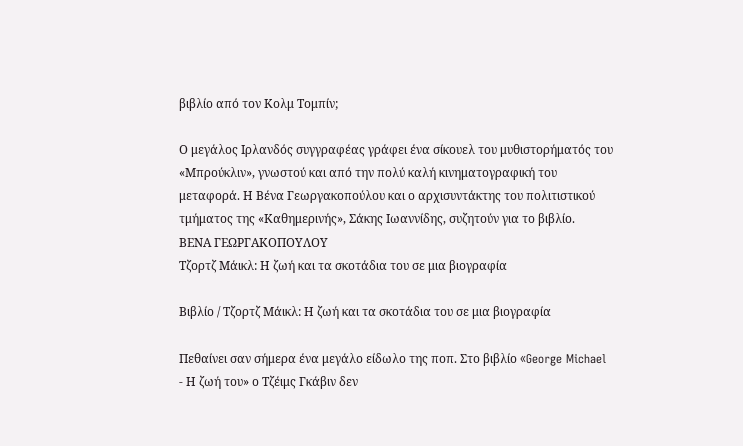βιβλίο από τον Κολμ Τομπίν;

Ο μεγάλος Ιρλανδός συγγραφέας γράφει ένα σίκουελ του μυθιστορήματός του «Μπρούκλιν», γνωστού και από την πολύ καλή κινηματογραφική του μεταφορά. Η Βένα Γεωργακοπούλου και ο αρχισυντάκτης του πολιτιστικού τμήματος της «Καθημερινής», Σάκης Ιωαννίδης, συζητούν για το βιβλίο.
ΒΕΝΑ ΓΕΩΡΓΑΚΟΠΟΥΛΟΥ
Τζορτζ Μάικλ: Η ζωή και τα σκοτάδια του σε μια βιογραφία

Βιβλίο / Τζορτζ Μάικλ: Η ζωή και τα σκοτάδια του σε μια βιογραφία

Πεθαίνει σαν σήμερα ένα μεγάλο είδωλο της ποπ. Στο βιβλίο «George Michael - Η ζωή του» ο Τζέιμς Γκάβιν δεν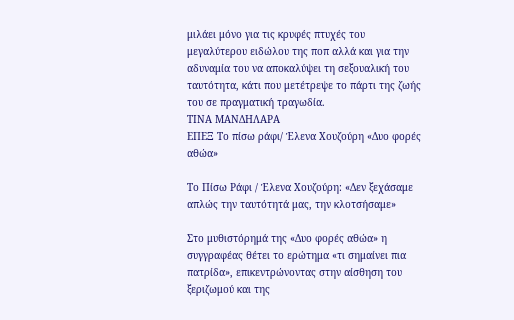μιλάει μόνο για τις κρυφές πτυχές του μεγαλύτερου ειδώλου της ποπ αλλά και για την αδυναμία του να αποκαλύψει τη σεξουαλική του ταυτότητα, κάτι που μετέτρεψε το πάρτι της ζωής του σε πραγματική τραγωδία.
ΤΙΝΑ ΜΑΝΔΗΛΑΡΑ
ΕΠΕΞ Το πίσω ράφι/ Έλενα Χουζούρη «Δυο φορές αθώα»

Το Πίσω Ράφι / Έλενα Χουζούρη: «Δεν ξεχάσαμε απλώς την ταυτότητά μας, την κλοτσήσαμε»

Στο μυθιστόρημά της «Δυο φορές αθώα» η συγγραφέας θέτει το ερώτημα «τι σημαίνει πια πατρίδα», επικεντρώνοντας στην αίσθηση του ξεριζωμού και της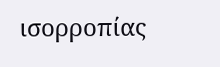ισορροπίας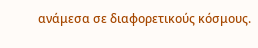ανάμεσα σε διαφορετικούς κόσμους.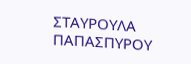ΣΤΑΥΡΟΥΛΑ ΠΑΠΑΣΠΥΡΟΥ